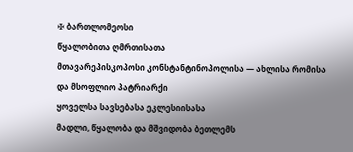✠ ბართლომეოსი
წყალობითა ღმრთისათა
მთავარეპისკოპოსი კონსტანტინოპოლისა — ახლისა რომისა
და მსოფლიო პატრიარქი
ყოველსა სავსებასა ეკლესიისასა
მადლი, წყალობა და მშვიდობა ბეთლემს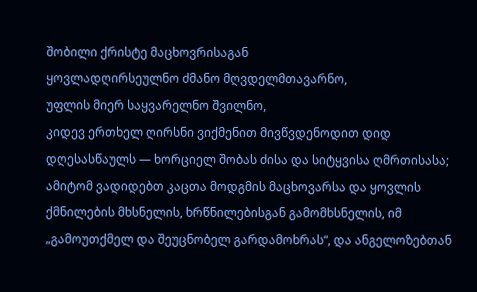შობილი ქრისტე მაცხოვრისაგან
ყოვლადღირსეულნო ძმანო მღვდელმთავარნო,
უფლის მიერ საყვარელნო შვილნო,
კიდევ ერთხელ ღირსნი ვიქმენით მივწვდენოდით დიდ დღესასწაულს — ხორციელ შობას ძისა და სიტყვისა ღმრთისასა; ამიტომ ვადიდებთ კაცთა მოდგმის მაცხოვარსა და ყოვლის ქმნილების მხსნელის, ხრწნილებისგან გამომხსნელის, იმ „გამოუთქმელ და შეუცნობელ გარდამოხრას“, და ანგელოზებთან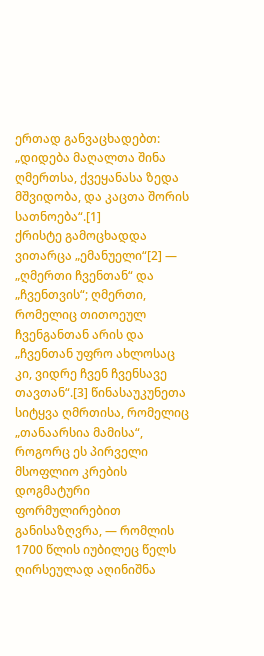ერთად განვაცხადებთ: „დიდება მაღალთა შინა ღმერთსა, ქვეყანასა ზედა მშვიდობა, და კაცთა შორის სათნოება“.[1]
ქრისტე გამოცხადდა ვითარცა „ემანუელი“[2] — „ღმერთი ჩვენთან“ და „ჩვენთვის“; ღმერთი, რომელიც თითოეულ ჩვენგანთან არის და „ჩვენთან უფრო ახლოსაც კი, ვიდრე ჩვენ ჩვენსავე თავთან“.[3] წინასაუკუნეთა სიტყვა ღმრთისა, რომელიც „თანაარსია მამისა“, როგორც ეს პირველი მსოფლიო კრების დოგმატური ფორმულირებით განისაზღვრა, — რომლის 1700 წლის იუბილეც წელს ღირსეულად აღინიშნა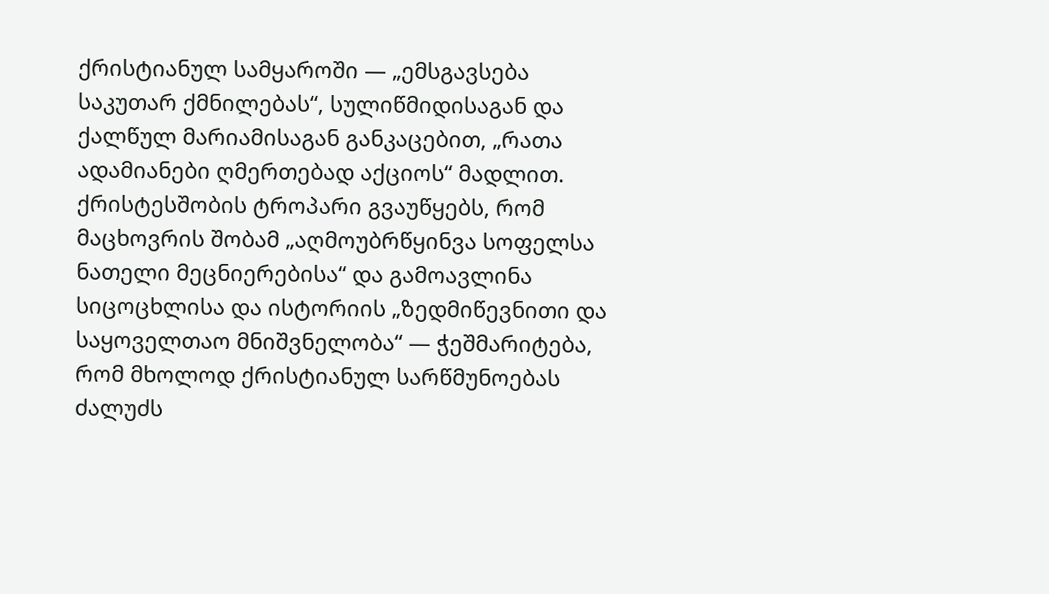ქრისტიანულ სამყაროში — „ემსგავსება საკუთარ ქმნილებას“, სულიწმიდისაგან და ქალწულ მარიამისაგან განკაცებით, „რათა ადამიანები ღმერთებად აქციოს“ მადლით.
ქრისტესშობის ტროპარი გვაუწყებს, რომ მაცხოვრის შობამ „აღმოუბრწყინვა სოფელსა ნათელი მეცნიერებისა“ და გამოავლინა სიცოცხლისა და ისტორიის „ზედმიწევნითი და საყოველთაო მნიშვნელობა“ — ჭეშმარიტება, რომ მხოლოდ ქრისტიანულ სარწმუნოებას ძალუძს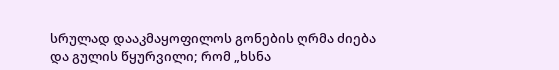სრულად დააკმაყოფილოს გონების ღრმა ძიება და გულის წყურვილი; რომ „ხსნა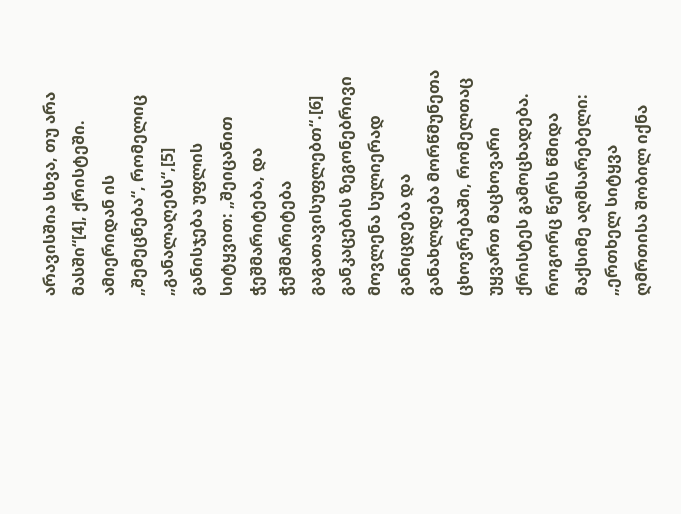არავისშია სხვა, თუ არა მასში“[4], ქრისტეში. ამიერიდან ის „შემეცნება“, რომელიც „განალაღებს“,[5] განისჯება უფლის სიტყვით: „შეიცანით ჭეშმარიტება, და ჭეშმარიტება გაგათავისუფლებთ“.[6]
განკაცების ზეგონებრივი მოვლენა სულიერად განიცდება და განახლდება მორწმუნეთა ცხოვრებაში, რომელთაც უყვართ მაცხოვარი ქრისტეს გამოცხადება. როგორც წერს წმიდა მაქსიმე აღმსარებელი: „ერთხელ სიტყვა ღმრთისა შობილ იქნა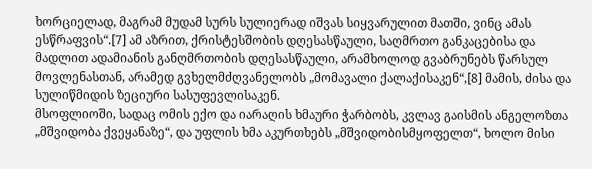ხორციელად, მაგრამ მუდამ სურს სულიერად იშვას სიყვარულით მათში, ვინც ამას ესწრაფვის“.[7] ამ აზრით, ქრისტესშობის დღესასწაული, საღმრთო განკაცებისა და მადლით ადამიანის განღმრთობის დღესასწაული, არამხოლოდ გვაბრუნებს წარსულ მოვლენასთან, არამედ გვხელმძღვანელობს „მომავალი ქალაქისაკენ“,[8] მამის, ძისა და სულიწმიდის ზეციური სასუფევლისაკენ.
მსოფლიოში, სადაც ომის ექო და იარაღის ხმაური ჭარბობს, კვლავ გაისმის ანგელოზთა „მშვიდობა ქვეყანაზე“, და უფლის ხმა აკურთხებს „მშვიდობისმყოფელთ“, ხოლო მისი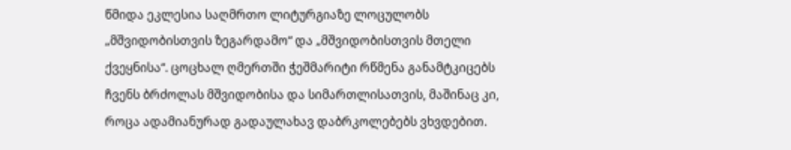წმიდა ეკლესია საღმრთო ლიტურგიაზე ლოცულობს „მშვიდობისთვის ზეგარდამო“ და „მშვიდობისთვის მთელი ქვეყნისა“. ცოცხალ ღმერთში ჭეშმარიტი რწმენა განამტკიცებს ჩვენს ბრძოლას მშვიდობისა და სიმართლისათვის, მაშინაც კი, როცა ადამიანურად გადაულახავ დაბრკოლებებს ვხვდებით.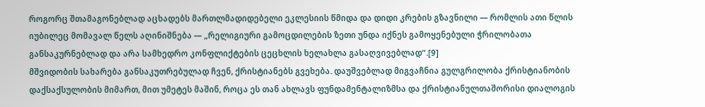როგორც შთამაგონებლად აცხადებს მართლმადიდებელი ეკლესიის წმიდა და დიდი კრების გზავნილი — რომლის ათი წლის იუბილეც მომავალ წელს აღინიშნება — „რელიგიური გამოცდილების ზეთი უნდა იქნეს გამოყენებული ჭრილობათა განსაკურნებლად და არა სამხედრო კონფლიქტების ცეცხლის ხელახლა გასაღვივებლად“.[9]
მშვიდობის სახარება განსაკუთრებულად ჩვენ, ქრისტიანებს გვეხება. დაუშვებლად მიგვაჩნია გულგრილობა ქრისტიანობის დაქსაქსულობის მიმართ, მით უმეტეს მაშინ, როცა ეს თან ახლავს ფუნდამენტალიზმსა და ქრისტიანულთაშორისი დიალოგის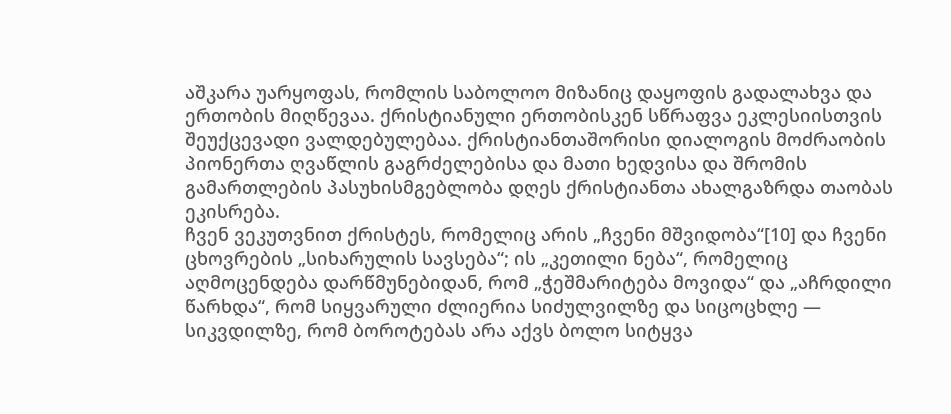აშკარა უარყოფას, რომლის საბოლოო მიზანიც დაყოფის გადალახვა და ერთობის მიღწევაა. ქრისტიანული ერთობისკენ სწრაფვა ეკლესიისთვის შეუქცევადი ვალდებულებაა. ქრისტიანთაშორისი დიალოგის მოძრაობის პიონერთა ღვაწლის გაგრძელებისა და მათი ხედვისა და შრომის გამართლების პასუხისმგებლობა დღეს ქრისტიანთა ახალგაზრდა თაობას ეკისრება.
ჩვენ ვეკუთვნით ქრისტეს, რომელიც არის „ჩვენი მშვიდობა“[10] და ჩვენი ცხოვრების „სიხარულის სავსება“; ის „კეთილი ნება“, რომელიც აღმოცენდება დარწმუნებიდან, რომ „ჭეშმარიტება მოვიდა“ და „აჩრდილი წარხდა“, რომ სიყვარული ძლიერია სიძულვილზე და სიცოცხლე — სიკვდილზე, რომ ბოროტებას არა აქვს ბოლო სიტყვა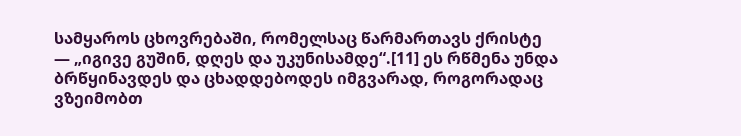სამყაროს ცხოვრებაში, რომელსაც წარმართავს ქრისტე — „იგივე გუშინ, დღეს და უკუნისამდე“.[11] ეს რწმენა უნდა ბრწყინავდეს და ცხადდებოდეს იმგვარად, როგორადაც ვზეიმობთ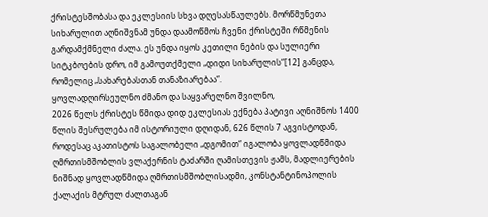ქრისტესშობასა და ეკლესიის სხვა დღესასწაულებს. მორწმუნეთა სიხარულით აღნიშვნამ უნდა დაამოწმოს ჩვენი ქრისტეში რწმენის გარდამქმნელი ძალა. ეს უნდა იყოს კეთილი ნების და სულიერი სიტკბოების დრო, იმ გამოუთქმელი „დიდი სიხარულის“[12] განცდა, რომელიც „სახარებასთან თანაზიარებაა“.
ყოვლადღირსეულნო ძმანო და საყვარელნო შვილნო,
2026 წელს ქრისტეს წმიდა დიდ ეკლესიას ექნება პატივი აღნიშნოს 1400 წლის შესრულება იმ ისტორიული დღიდან, 626 წლის 7 აგვისტოდან, როდესაც აკათისტოს საგალობელი „დგომით“ იგალობა ყოვლადწმიდა ღმრთისმშობლის ვლაქერნის ტაძარში ღამისთევის ჟამს, მადლიერების ნიშნად ყოვლადწმიდა ღმრთისმშობლისადმი, კონსტანტინოპოლის ქალაქის მტრულ ძალთაგან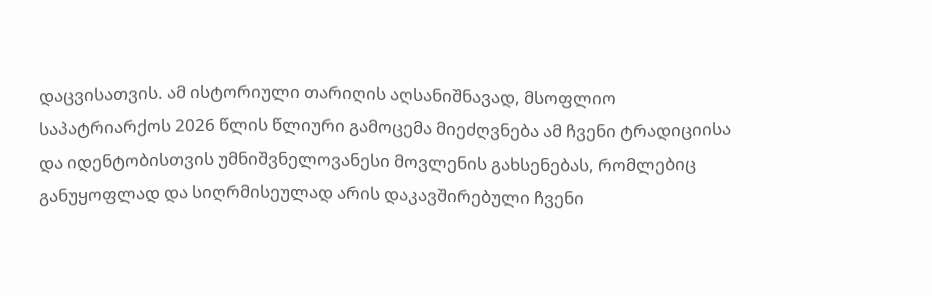დაცვისათვის. ამ ისტორიული თარიღის აღსანიშნავად, მსოფლიო საპატრიარქოს 2026 წლის წლიური გამოცემა მიეძღვნება ამ ჩვენი ტრადიციისა და იდენტობისთვის უმნიშვნელოვანესი მოვლენის გახსენებას, რომლებიც განუყოფლად და სიღრმისეულად არის დაკავშირებული ჩვენი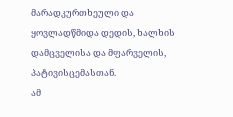მარადკურთხეული და ყოვლადწმიდა დედის, ხალხის დამცველისა და მფარველის, პატივისცემასთან.
ამ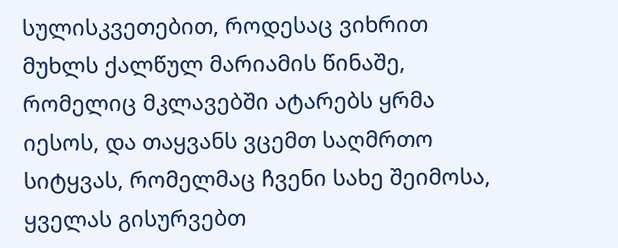სულისკვეთებით, როდესაც ვიხრით მუხლს ქალწულ მარიამის წინაშე, რომელიც მკლავებში ატარებს ყრმა იესოს, და თაყვანს ვცემთ საღმრთო სიტყვას, რომელმაც ჩვენი სახე შეიმოსა, ყველას გისურვებთ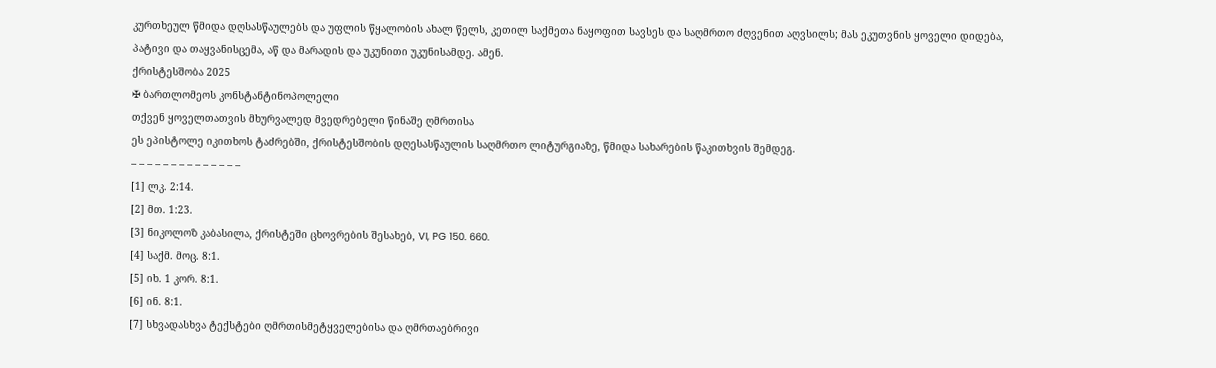კურთხეულ წმიდა დღსასწაულებს და უფლის წყალობის ახალ წელს, კეთილ საქმეთა ნაყოფით სავსეს და საღმრთო ძღვენით აღვსილს; მას ეკუთვნის ყოველი დიდება, პატივი და თაყვანისცემა, აწ და მარადის და უკუნითი უკუნისამდე. ამენ.
ქრისტესშობა 2025
✠ ბართლომეოს კონსტანტინოპოლელი
თქვენ ყოველთათვის მხურვალედ მვედრებელი წინაშე ღმრთისა
ეს ეპისტოლე იკითხოს ტაძრებში, ქრისტესშობის დღესასწაულის საღმრთო ლიტურგიაზე, წმიდა სახარების წაკითხვის შემდეგ.
– – – – – – – – – – – – – –
[1] ლკ. 2:14.
[2] მთ. 1:23.
[3] ნიკოლოზ კაბასილა, ქრისტეში ცხოვრების შესახებ, VI, PG 150. 660.
[4] საქმ. მოც. 8:1.
[5] იხ. 1 კორ. 8:1.
[6] ინ. 8:1.
[7] სხვადასხვა ტექსტები ღმრთისმეტყველებისა და ღმრთაებრივი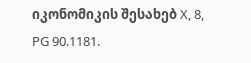იკონომიკის შესახებ X, 8, PG 90.1181.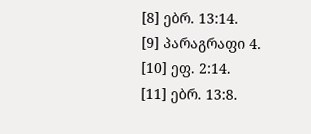[8] ებრ. 13:14.
[9] პარაგრაფი 4.
[10] ეფ. 2:14.
[11] ებრ. 13:8.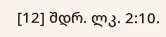[12] შდრ. ლკ. 2:10.